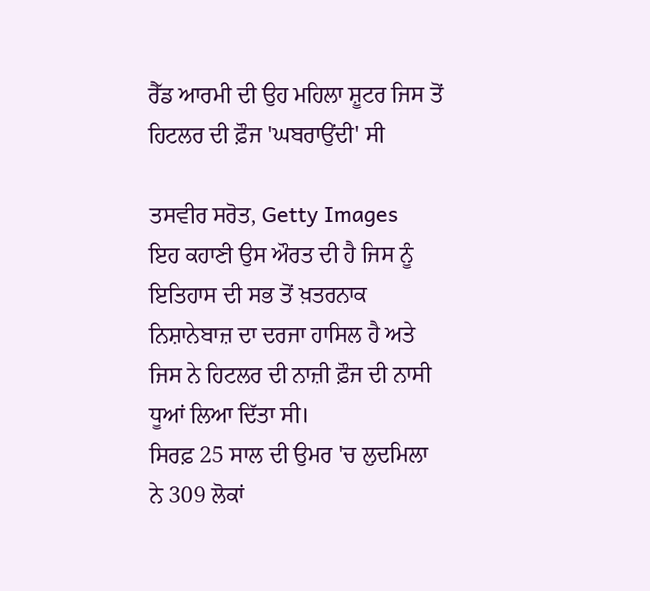ਰੈੱਡ ਆਰਮੀ ਦੀ ਉਹ ਮਹਿਲਾ ਸ਼ੂਟਰ ਜਿਸ ਤੋਂ ਹਿਟਲਰ ਦੀ ਫ਼ੌਜ 'ਘਬਰਾਉਂਦੀ' ਸੀ

ਤਸਵੀਰ ਸਰੋਤ, Getty Images
ਇਹ ਕਹਾਣੀ ਉਸ ਔਰਤ ਦੀ ਹੈ ਜਿਸ ਨੂੰ ਇਤਿਹਾਸ ਦੀ ਸਭ ਤੋਂ ਖ਼ਤਰਨਾਕ ਨਿਸ਼ਾਨੇਬਾਜ਼ ਦਾ ਦਰਜਾ ਹਾਸਿਲ ਹੈ ਅਤੇ ਜਿਸ ਨੇ ਹਿਟਲਰ ਦੀ ਨਾਜ਼ੀ ਫ਼ੌਜ ਦੀ ਨਾਸੀ ਧੂਆਂ ਲਿਆ ਦਿੱਤਾ ਸੀ।
ਸਿਰਫ਼ 25 ਸਾਲ ਦੀ ਉਮਰ 'ਚ ਲੁਦਮਿਲਾ ਨੇ 309 ਲੋਕਾਂ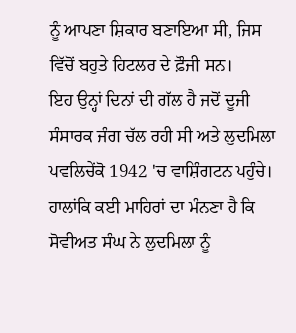ਨੂੰ ਆਪਣਾ ਸ਼ਿਕਾਰ ਬਣਾਇਆ ਸੀ, ਜਿਸ ਵਿੱਚੋਂ ਬਹੁਤੇ ਹਿਟਲਰ ਦੇ ਫ਼ੌਜੀ ਸਨ।
ਇਹ ਉਨ੍ਹਾਂ ਦਿਨਾਂ ਦੀ ਗੱਲ ਹੈ ਜਦੋਂ ਦੂਜੀ ਸੰਸਾਰਕ ਜੰਗ ਚੱਲ ਰਹੀ ਸੀ ਅਤੇ ਲੁਦਮਿਲਾ ਪਵਲਿਚੇਂਕੋ 1942 'ਚ ਵਾਸ਼ਿੰਗਟਨ ਪਹੁੰਚੇ।
ਹਾਲਾਂਕਿ ਕਈ ਮਾਹਿਰਾਂ ਦਾ ਮੰਨਣਾ ਹੈ ਕਿ ਸੋਵੀਅਤ ਸੰਘ ਨੇ ਲੁਦਮਿਲਾ ਨੂੰ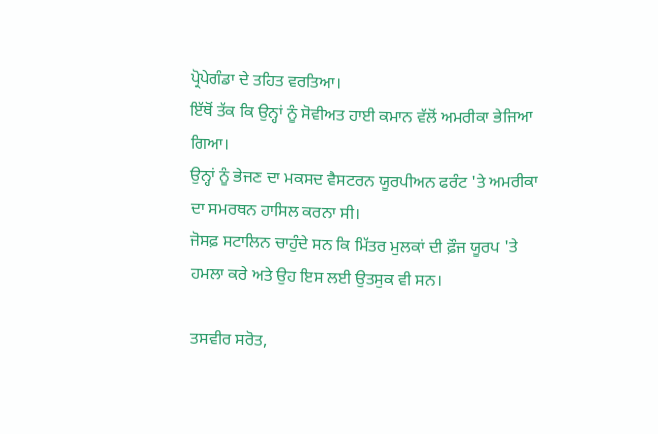ਪ੍ਰੋਪੇਗੰਡਾ ਦੇ ਤਹਿਤ ਵਰਤਿਆ।
ਇੱਥੋਂ ਤੱਕ ਕਿ ਉਨ੍ਹਾਂ ਨੂੰ ਸੋਵੀਅਤ ਹਾਈ ਕਮਾਨ ਵੱਲੋਂ ਅਮਰੀਕਾ ਭੇਜਿਆ ਗਿਆ।
ਉਨ੍ਹਾਂ ਨੂੰ ਭੇਜਣ ਦਾ ਮਕਸਦ ਵੈਸਟਰਨ ਯੂਰਪੀਅਨ ਫਰੰਟ 'ਤੇ ਅਮਰੀਕਾ ਦਾ ਸਮਰਥਨ ਹਾਸਿਲ ਕਰਨਾ ਸੀ।
ਜੋਸਫ਼ ਸਟਾਲਿਨ ਚਾਹੁੰਦੇ ਸਨ ਕਿ ਮਿੱਤਰ ਮੁਲਕਾਂ ਦੀ ਫ਼ੌਜ ਯੂਰਪ 'ਤੇ ਹਮਲਾ ਕਰੇ ਅਤੇ ਉਹ ਇਸ ਲਈ ਉਤਸੁਕ ਵੀ ਸਨ।

ਤਸਵੀਰ ਸਰੋਤ,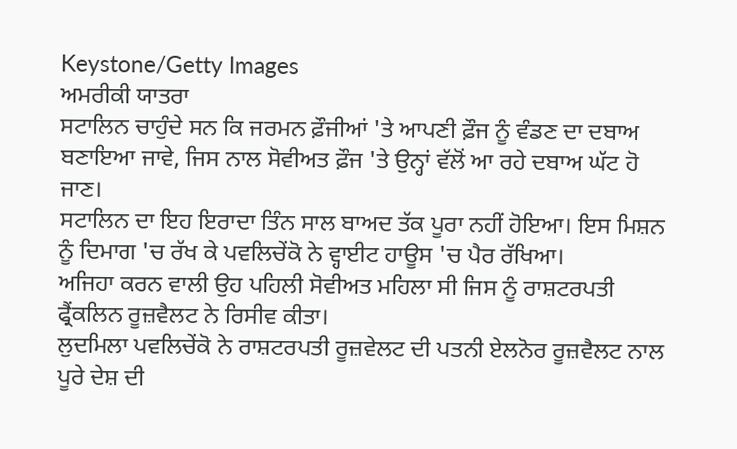Keystone/Getty Images
ਅਮਰੀਕੀ ਯਾਤਰਾ
ਸਟਾਲਿਨ ਚਾਹੁੰਦੇ ਸਨ ਕਿ ਜਰਮਨ ਫ਼ੌਜੀਆਂ 'ਤੇ ਆਪਣੀ ਫ਼ੌਜ ਨੂੰ ਵੰਡਣ ਦਾ ਦਬਾਅ ਬਣਾਇਆ ਜਾਵੇ, ਜਿਸ ਨਾਲ ਸੋਵੀਅਤ ਫ਼ੌਜ 'ਤੇ ਉਨ੍ਹਾਂ ਵੱਲੋਂ ਆ ਰਹੇ ਦਬਾਅ ਘੱਟ ਹੋ ਜਾਣ।
ਸਟਾਲਿਨ ਦਾ ਇਹ ਇਰਾਦਾ ਤਿੰਨ ਸਾਲ ਬਾਅਦ ਤੱਕ ਪੂਰਾ ਨਹੀਂ ਹੋਇਆ। ਇਸ ਮਿਸ਼ਨ ਨੂੰ ਦਿਮਾਗ 'ਚ ਰੱਖ ਕੇ ਪਵਲਿਚੇਂਕੋ ਨੇ ਵ੍ਹਾਈਟ ਹਾਊਸ 'ਚ ਪੈਰ ਰੱਖਿਆ।
ਅਜਿਹਾ ਕਰਨ ਵਾਲੀ ਉਹ ਪਹਿਲੀ ਸੋਵੀਅਤ ਮਹਿਲਾ ਸੀ ਜਿਸ ਨੂੰ ਰਾਸ਼ਟਰਪਤੀ ਫ੍ਰੈਂਕਲਿਨ ਰੂਜ਼ਵੈਲਟ ਨੇ ਰਿਸੀਵ ਕੀਤਾ।
ਲੁਦਮਿਲਾ ਪਵਲਿਚੇਂਕੋ ਨੇ ਰਾਸ਼ਟਰਪਤੀ ਰੂਜ਼ਵੇਲਟ ਦੀ ਪਤਨੀ ਏਲਨੋਰ ਰੂਜ਼ਵੈਲਟ ਨਾਲ ਪੂਰੇ ਦੇਸ਼ ਦੀ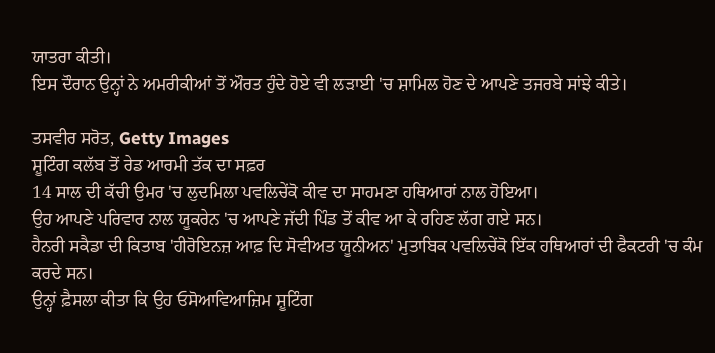ਯਾਤਰਾ ਕੀਤੀ।
ਇਸ ਦੌਰਾਨ ਉਨ੍ਹਾਂ ਨੇ ਅਮਰੀਕੀਆਂ ਤੋਂ ਔਰਤ ਹੁੰਦੇ ਹੋਏ ਵੀ ਲੜਾਈ 'ਚ ਸ਼ਾਮਿਲ ਹੋਣ ਦੇ ਆਪਣੇ ਤਜਰਬੇ ਸਾਂਝੇ ਕੀਤੇ।

ਤਸਵੀਰ ਸਰੋਤ, Getty Images
ਸ਼ੂਟਿੰਗ ਕਲੱਬ ਤੋਂ ਰੇਡ ਆਰਮੀ ਤੱਕ ਦਾ ਸਫ਼ਰ
14 ਸਾਲ ਦੀ ਕੱਚੀ ਉਮਰ 'ਚ ਲੁਦਮਿਲਾ ਪਵਲਿਚੇਂਕੋ ਕੀਵ ਦਾ ਸਾਹਮਣਾ ਹਥਿਆਰਾਂ ਨਾਲ ਹੋਇਆ।
ਉਹ ਆਪਣੇ ਪਰਿਵਾਰ ਨਾਲ ਯੂਕਰੇਨ 'ਚ ਆਪਣੇ ਜੱਦੀ ਪਿੰਡ ਤੋਂ ਕੀਵ ਆ ਕੇ ਰਹਿਣ ਲੱਗ ਗਏ ਸਨ।
ਹੈਨਰੀ ਸਕੈਡਾ ਦੀ ਕਿਤਾਬ 'ਹੀਰੋਇਨਜ਼ ਆਫ਼ ਦਿ ਸੋਵੀਅਤ ਯੂਨੀਅਨ' ਮੁਤਾਬਿਕ ਪਵਲਿਚੇਂਕੋ ਇੱਕ ਹਥਿਆਰਾਂ ਦੀ ਫੈਕਟਰੀ 'ਚ ਕੰਮ ਕਰਦੇ ਸਨ।
ਉਨ੍ਹਾਂ ਫ਼ੈਸਲਾ ਕੀਤਾ ਕਿ ਉਹ ਓਸੋਆਵਿਆਜ਼ਿਮ ਸ਼ੂਟਿੰਗ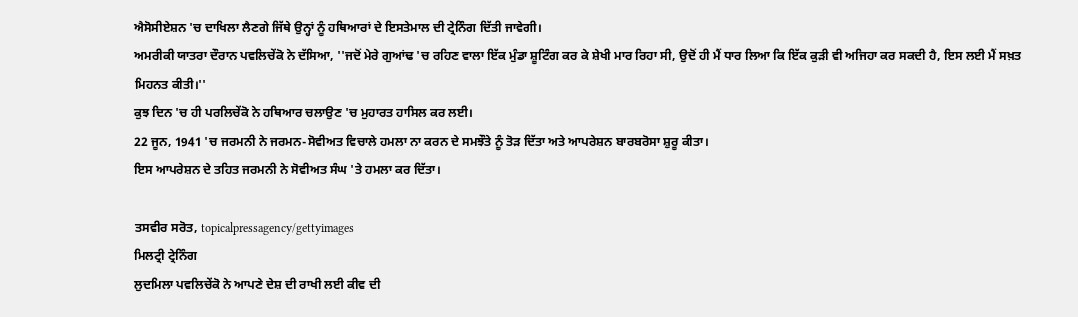ਐਸੋਸੀਏਸ਼ਨ 'ਚ ਦਾਖਿਲਾ ਲੈਣਗੇ ਜਿੱਥੇ ਉਨ੍ਹਾਂ ਨੂੰ ਹਥਿਆਰਾਂ ਦੇ ਇਸਤੇਮਾਲ ਦੀ ਟ੍ਰੇਨਿੰਗ ਦਿੱਤੀ ਜਾਵੇਗੀ।
ਅਮਰੀਕੀ ਯਾਤਰਾ ਦੌਰਾਨ ਪਵਲਿਚੇਂਕੋ ਨੇ ਦੱਸਿਆ, ''ਜਦੋਂ ਮੇਰੇ ਗੁਆਂਢ 'ਚ ਰਹਿਣ ਵਾਲਾ ਇੱਕ ਮੁੰਡਾ ਸ਼ੂਟਿੰਗ ਕਰ ਕੇ ਸ਼ੇਖੀ ਮਾਰ ਰਿਹਾ ਸੀ, ਉਦੋਂ ਹੀ ਮੈਂ ਧਾਰ ਲਿਆ ਕਿ ਇੱਕ ਕੁੜੀ ਵੀ ਅਜਿਹਾ ਕਰ ਸਕਦੀ ਹੈ, ਇਸ ਲਈ ਮੈਂ ਸਖ਼ਤ ਮਿਹਨਤ ਕੀਤੀ।''
ਕੁਝ ਦਿਨ 'ਚ ਹੀ ਪਰਲਿਚੇਂਕੋ ਨੇ ਹਥਿਆਰ ਚਲਾਉਣ 'ਚ ਮੁਹਾਰਤ ਹਾਸਿਲ ਕਰ ਲਈ।
22 ਜੂਨ, 1941 'ਚ ਜਰਮਨੀ ਨੇ ਜਰਮਨ-ਸੋਵੀਅਤ ਵਿਚਾਲੇ ਹਮਲਾ ਨਾ ਕਰਨ ਦੇ ਸਮਝੌਤੇ ਨੂੰ ਤੋੜ ਦਿੱਤਾ ਅਤੇ ਆਪਰੇਸ਼ਨ ਬਾਰਬਰੋਸਾ ਸ਼ੁਰੂ ਕੀਤਾ।
ਇਸ ਆਪਰੇਸ਼ਨ ਦੇ ਤਹਿਤ ਜਰਮਨੀ ਨੇ ਸੋਵੀਅਤ ਸੰਘ 'ਤੇ ਹਮਲਾ ਕਰ ਦਿੱਤਾ।

ਤਸਵੀਰ ਸਰੋਤ, topicalpressagency/gettyimages
ਮਿਲਟ੍ਰੀ ਟ੍ਰੇਨਿੰਗ
ਲੁਦਮਿਲਾ ਪਵਲਿਚੇਂਕੋ ਨੇ ਆਪਣੇ ਦੇਸ਼ ਦੀ ਰਾਖੀ ਲਈ ਕੀਵ ਦੀ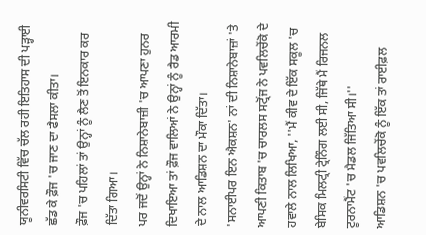ਯੂਨੀਵਰਸਿਟੀ ਵਿੱਚ ਚੱਲ ਰਹੀ ਇਤਿਹਾਸ ਦੀ ਪੜ੍ਹਾਈ ਛੱਡ ਕੇ ਫ਼ੌਜ 'ਚ ਜਾਣ ਦਾ ਫੈਸਲਾ ਕੀਤਾ।
ਫ਼ੌਜ 'ਚ ਪਹਿਲਾਂ ਤਾਂ ਉਨ੍ਹਾਂ ਨੂੰ ਲੈਣ ਤੋਂ ਇਨਕਾਰ ਕਰ ਦਿੱਤਾ ਗਿਆ।
ਪਰ ਜਦੋਂ ਉਨ੍ਹਾਂ ਨੇ ਨਿਸ਼ਾਨੇਬਾਜ਼ੀ 'ਚ ਆਪਣਾ ਹੁਨਰ ਦਿਖਾਇਆ ਤਾਂ ਫ਼ੌਜ ਵਾਲਿਆਂ ਨੇ ਉਨ੍ਹਾਂ ਨੂੰ ਰੈਡ ਆਰਮੀ ਦੇ ਨਾਲ ਆਡਿਸ਼ਨ ਦਾ ਮੌਕਾ ਦਿੱਤਾ।
'ਸਨਾਈਪਰ ਇਨ ਐਕਸ਼ਨ' ਨਾਂ ਦੀ ਨਿਸ਼ਾਨੇਬਾਜ਼ਾਂ 'ਤੇ ਆਪਣੀ ਕਿਤਾਬ 'ਚ ਚਾਰਲਸ ਸਟ੍ਰੋਂਜ ਨੇ ਪਵਲਿਚੇਂਕੋ ਦੇ ਹਵਾਲੇ ਨਾਲ ਲਿਖਿਆ, ''ਮੈਂ ਕੀਵ ਦੇ ਇੱਕ ਸਕੂਲ 'ਚ ਬੇਸਿਕ ਮਿਲਟ੍ਰੀ ਟ੍ਰੇਨਿੰਗ ਲਈ ਸੀ, ਜਿੱਥੇ ਮੈਂ ਰਿਜਨਲ ਟੂਰਨਾਮੈਂਟ 'ਚ ਮੈਡਲ ਜਿੱਤਿਆ ਸੀ।''
ਆਡਿਸ਼ਨ 'ਚ ਪਵਲਿਚੇਂਕੋ ਨੂੰ ਇੱਕ ਤਾਂ ਰਾਈਫ਼ਲ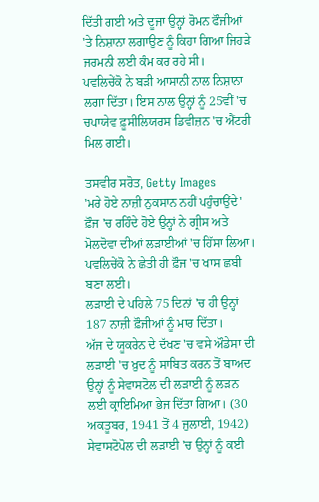ਦਿੱਤੀ ਗਈ ਅਤੇ ਦੂਜਾ ਉਨ੍ਹਾਂ ਰੋਮਨ ਫੌਜੀਆਂ 'ਤੇ ਨਿਸ਼ਾਨਾ ਲਗਾਉਣ ਨੂੰ ਕਿਹਾ ਗਿਆ ਜਿਹੜੇ ਜਰਮਨੀ ਲਈ ਕੰਮ ਕਰ ਰਹੇ ਸੀ।
ਪਵਲਿਚੇਂਕੋ ਨੇ ਬੜੀ ਆਸਾਨੀ ਨਾਲ ਨਿਸ਼ਾਨਾ ਲਗਾ ਦਿੱਤਾ। ਇਸ ਨਾਲ ਉਨ੍ਹਾਂ ਨੂੰ 25ਵੀਂ 'ਚ ਚਪਾਯੇਵ ਫ਼ੂਸੀਲਿਯਰਸ ਡਿਵੀਜ਼ਨ 'ਚ ਐਂਟਰੀ ਮਿਲ ਗਈ।

ਤਸਵੀਰ ਸਰੋਤ, Getty Images
'ਮਰੇ ਹੋਏ ਨਾਜ਼ੀ ਨੁਕਸਾਨ ਨਹੀਂ ਪਹੁੰਚਾਉਂਦੇ'
ਫ਼ੌਜ 'ਚ ਰਹਿੰਦੇ ਹੋਏ ਉਨ੍ਹਾਂ ਨੇ ਗ੍ਰੀਸ ਅਤੇ ਮੋਲਦੋਵਾ ਦੀਆਂ ਲੜਾਈਆਂ 'ਚ ਹਿੱਸਾ ਲਿਆ। ਪਵਲਿਚੇਂਕੋ ਨੇ ਛੇਤੀ ਹੀ ਫ਼ੌਜ 'ਚ ਖਾਸ ਛਬੀ ਬਣਾ ਲਈ।
ਲੜਾਈ ਦੇ ਪਹਿਲੇ 75 ਦਿਨਾਂ 'ਚ ਹੀ ਉਨ੍ਹਾਂ 187 ਨਾਜ਼ੀ ਫ਼ੌਜੀਆਂ ਨੂੰ ਮਾਰ ਦਿੱਤਾ।
ਅੱਜ ਦੇ ਯੂਕਰੇਨ ਦੇ ਦੱਖਣ 'ਚ ਵਸੇ ਔਡੇਸਾ ਦੀ ਲੜਾਈ 'ਚ ਖ਼ੁਦ ਨੂੰ ਸਾਬਿਤ ਕਰਨ ਤੋਂ ਬਾਅਦ ਉਨ੍ਹਾਂ ਨੂੰ ਸੇਵਾਸਟੋਲ ਦੀ ਲੜਾਈ ਨੂੰ ਲੜਨ ਲਈ ਕ੍ਰਾਇਮਿਆ ਭੇਜ ਦਿੱਤਾ ਗਿਆ। (30 ਅਕਤੂਬਰ, 1941 ਤੋਂ 4 ਜੁਲਾਈ, 1942)
ਸੇਵਾਸਟੋਪੋਲ ਦੀ ਲੜਾਈ 'ਚ ਉਨ੍ਹਾਂ ਨੂੰ ਕਈ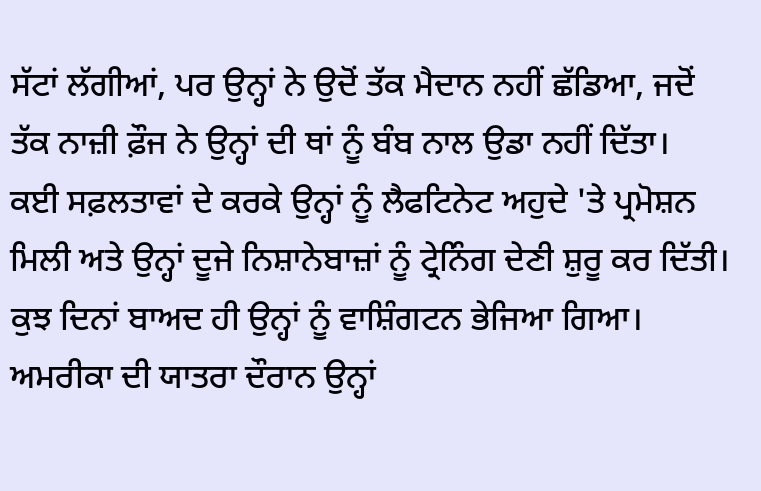ਸੱਟਾਂ ਲੱਗੀਆਂ, ਪਰ ਉਨ੍ਹਾਂ ਨੇ ਉਦੋਂ ਤੱਕ ਮੈਦਾਨ ਨਹੀਂ ਛੱਡਿਆ, ਜਦੋਂ ਤੱਕ ਨਾਜ਼ੀ ਫ਼ੌਜ ਨੇ ਉਨ੍ਹਾਂ ਦੀ ਥਾਂ ਨੂੰ ਬੰਬ ਨਾਲ ਉਡਾ ਨਹੀਂ ਦਿੱਤਾ।
ਕਈ ਸਫ਼ਲਤਾਵਾਂ ਦੇ ਕਰਕੇ ਉਨ੍ਹਾਂ ਨੂੰ ਲੈਫਟਿਨੇਟ ਅਹੁਦੇ 'ਤੇ ਪ੍ਰਮੋਸ਼ਨ ਮਿਲੀ ਅਤੇ ਉਨ੍ਹਾਂ ਦੂਜੇ ਨਿਸ਼ਾਨੇਬਾਜ਼ਾਂ ਨੂੰ ਟ੍ਰੇਨਿੰਗ ਦੇਣੀ ਸ਼ੁਰੂ ਕਰ ਦਿੱਤੀ। ਕੁਝ ਦਿਨਾਂ ਬਾਅਦ ਹੀ ਉਨ੍ਹਾਂ ਨੂੰ ਵਾਸ਼ਿੰਗਟਨ ਭੇਜਿਆ ਗਿਆ।
ਅਮਰੀਕਾ ਦੀ ਯਾਤਰਾ ਦੌਰਾਨ ਉਨ੍ਹਾਂ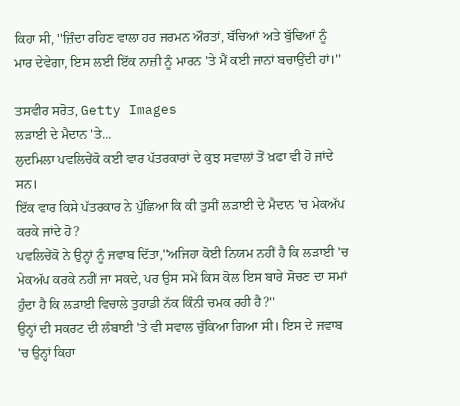ਕਿਹਾ ਸੀ, ''ਜ਼ਿੰਦਾ ਰਹਿਣ ਵਾਲਾ ਹਰ ਜਰਮਨ ਔਰਤਾਂ, ਬੱਚਿਆਂ ਅਤੇ ਬੁੱਢਿਆਂ ਨੂੰ ਮਾਰ ਦੇਵੇਗਾ, ਇਸ ਲਈ ਇੱਕ ਨਾਜ਼ੀ ਨੂੰ ਮਾਰਨ 'ਤੇ ਮੈਂ ਕਈ ਜਾਨਾਂ ਬਚਾਉਂਦੀ ਹਾਂ।''

ਤਸਵੀਰ ਸਰੋਤ, Getty Images
ਲੜਾਈ ਦੇ ਮੈਦਾਨ 'ਤੇ...
ਲੁਦਮਿਲਾ ਪਵਲਿਚੇਂਕੋ ਕਈ ਵਾਰ ਪੱਤਰਕਾਰਾਂ ਦੇ ਕੁਝ ਸਵਾਲਾਂ ਤੋਂ ਖ਼ਫਾ ਵੀ ਹੋ ਜਾਂਦੇ ਸਨ।
ਇੱਕ ਵਾਰ ਕਿਸੇ ਪੱਤਰਕਾਰ ਨੇ ਪੁੱਛਿਆ ਕਿ ਕੀ ਤੁਸੀਂ ਲੜਾਈ ਦੇ ਮੈਦਾਨ 'ਚ ਮੇਕਅੱਪ ਕਰਕੇ ਜਾਂਦੇ ਹੋ?
ਪਵਲਿਚੇਂਕੋ ਨੇ ਉਨ੍ਹਾਂ ਨੂੰ ਜਵਾਬ ਦਿੱਤਾ,''ਅਜਿਹਾ ਕੋਈ ਨਿਯਮ ਨਹੀਂ ਹੈ ਕਿ ਲੜਾਈ 'ਚ ਮੇਕਅੱਪ ਕਰਕੇ ਨਹੀਂ ਜਾ ਸਕਦੇ, ਪਰ ਉਸ ਸਮੇਂ ਕਿਸ ਕੋਲ ਇਸ ਬਾਰੇ ਸੋਚਣ ਦਾ ਸਮਾਂ ਹੁੰਦਾ ਹੈ ਕਿ ਲੜਾਈ ਵਿਚਾਲੇ ਤੁਹਾਡੀ ਨੱਕ ਕਿੰਨੀ ਚਮਕ ਰਹੀ ਹੈ?''
ਉਨ੍ਹਾਂ ਦੀ ਸਕਰਟ ਦੀ ਲੰਬਾਈ 'ਤੇ ਵੀ ਸਵਾਲ ਚੁੱਕਿਆ ਗਿਆ ਸੀ। ਇਸ ਦੇ ਜਵਾਬ 'ਚ ਉਨ੍ਹਾਂ ਕਿਹਾ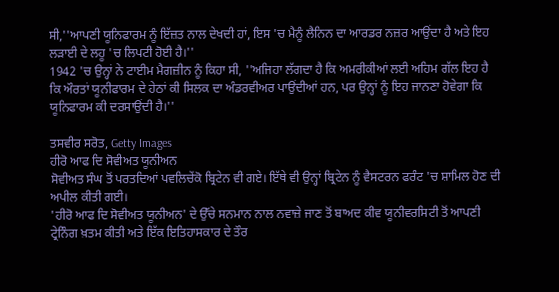ਸੀ,''ਆਪਣੀ ਯੂਨਿਫਾਰਮ ਨੂੰ ਇੱਜ਼ਤ ਨਾਲ ਦੇਖਦੀ ਹਾਂ, ਇਸ 'ਚ ਮੈਨੂੰ ਲੈਨਿਨ ਦਾ ਆਰਡਰ ਨਜ਼ਰ ਆਉਂਦਾ ਹੈ ਅਤੇ ਇਹ ਲੜਾਈ ਦੇ ਲਹੂ 'ਚ ਲਿਪਟੀ ਹੋਈ ਹੈ।''
1942 'ਚ ਉਨ੍ਹਾਂ ਨੇ ਟਾਈਮ ਮੈਗਜ਼ੀਨ ਨੂੰ ਕਿਹਾ ਸੀ, ''ਅਜਿਹਾ ਲੱਗਦਾ ਹੈ ਕਿ ਅਮਰੀਕੀਆਂ ਲਈ ਅਹਿਮ ਗੱਲ ਇਹ ਹੈ ਕਿ ਔਰਤਾਂ ਯੂਨੀਫਾਰਮ ਦੇ ਹੇਠਾਂ ਕੀ ਸਿਲਕ ਦਾ ਅੰਡਰਵੀਅਰ ਪਾਉਂਦੀਆਂ ਹਨ, ਪਰ ਉਨ੍ਹਾਂ ਨੂੰ ਇਹ ਜਾਨਣਾ ਹੋਵੇਗਾ ਕਿ ਯੂਨਿਫਾਰਮ ਕੀ ਦਰਸਾਉਂਦੀ ਹੈ।''

ਤਸਵੀਰ ਸਰੋਤ, Getty Images
ਹੀਰੋ ਆਫ ਦਿ ਸੋਵੀਅਤ ਯੂਨੀਅਨ
ਸੋਵੀਅਤ ਸੰਘ ਤੋਂ ਪਰਤਦਿਆਂ ਪਵਲਿਚੇਂਕੋ ਬ੍ਰਿਟੇਨ ਵੀ ਗਏ। ਇੱਥੇ ਵੀ ਉਨ੍ਹਾਂ ਬ੍ਰਿਟੇਨ ਨੂੰ ਵੈਸਟਰਨ ਫਰੰਟ 'ਚ ਸ਼ਾਮਿਲ ਹੋਣ ਦੀ ਅਪੀਲ ਕੀਤੀ ਗਈ।
'ਹੀਰੋ ਆਫ ਦਿ ਸੋਵੀਅਤ ਯੂਨੀਅਨ' ਦੇ ਉੱਚੇ ਸਨਮਾਨ ਨਾਲ ਨਵਾਜ਼ੇ ਜਾਣ ਤੋਂ ਬਾਅਦ ਕੀਵ ਯੂਨੀਵਰਸਿਟੀ ਤੋਂ ਆਪਣੀ ਟ੍ਰੇਨਿੰਗ ਖ਼ਤਮ ਕੀਤੀ ਅਤੇ ਇੱਕ ਇਤਿਹਾਸਕਾਰ ਦੇ ਤੌਰ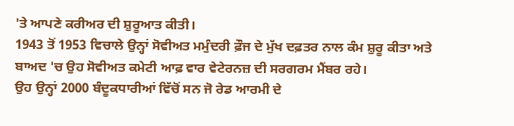'ਤੇ ਆਪਣੇ ਕਰੀਅਰ ਦੀ ਸ਼ੁਰੂਆਤ ਕੀਤੀ।
1943 ਤੋਂ 1953 ਵਿਚਾਲੇ ਉਨ੍ਹਾਂ ਸੋਵੀਅਤ ਮਮੁੰਦਰੀ ਫ਼ੌਜ ਦੇ ਮੁੱਖ ਦਫ਼ਤਰ ਨਾਲ ਕੰਮ ਸ਼ੁਰੂ ਕੀਤਾ ਅਤੇ ਬਾਅਦ 'ਚ ਉਹ ਸੋਵੀਅਤ ਕਮੇਟੀ ਆਫ਼ ਵਾਰ ਵੇਟੇਰਨਜ਼ ਦੀ ਸਰਗਰਮ ਮੈਂਬਰ ਰਹੇ।
ਉਹ ਉਨ੍ਹਾਂ 2000 ਬੰਦੂਕਧਾਰੀਆਂ ਵਿੱਚੋਂ ਸਨ ਜੋ ਰੇਡ ਆਰਮੀ ਦੇ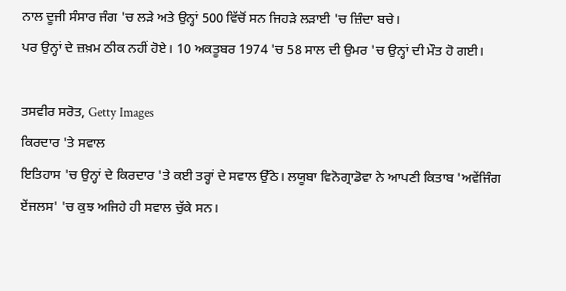ਨਾਲ ਦੂਜੀ ਸੰਸਾਰ ਜੰਗ 'ਚ ਲੜੇ ਅਤੇ ਉਨ੍ਹਾਂ 500 ਵਿੱਚੋਂ ਸਨ ਜਿਹੜੇ ਲੜਾਈ 'ਚ ਜ਼ਿੰਦਾ ਬਚੇ।
ਪਰ ਉਨ੍ਹਾਂ ਦੇ ਜ਼ਖ਼ਮ ਠੀਕ ਨਹੀਂ ਹੋਏ। 10 ਅਕਤੂਬਰ 1974 'ਚ 58 ਸਾਲ ਦੀ ਉਮਰ 'ਚ ਉਨ੍ਹਾਂ ਦੀ ਮੌਤ ਹੋ ਗਈ।

ਤਸਵੀਰ ਸਰੋਤ, Getty Images
ਕਿਰਦਾਰ 'ਤੇ ਸਵਾਲ
ਇਤਿਹਾਸ 'ਚ ਉਨ੍ਹਾਂ ਦੇ ਕਿਰਦਾਰ 'ਤੇ ਕਈ ਤਰ੍ਹਾਂ ਦੇ ਸਵਾਲ ਉੱਠੇ। ਲਯੂਬਾ ਵਿਨੋਗ੍ਰਾਡੋਵਾ ਨੇ ਆਪਣੀ ਕਿਤਾਬ 'ਅਵੇਂਜਿੰਗ ਏਂਜਲਸ' 'ਚ ਕੁਝ ਅਜਿਹੇ ਹੀ ਸਵਾਲ ਚੁੱਕੇ ਸਨ।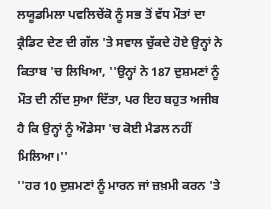ਲਯੂਡਮਿਲਾ ਪਵਲਿਚੇਂਕੋ ਨੂੰ ਸਭ ਤੋਂ ਵੱਧ ਮੌਤਾਂ ਦਾ ਕ੍ਰੈਡਿਟ ਦੇਣ ਦੀ ਗੱਲ 'ਤੇ ਸਵਾਲ ਚੁੱਕਦੇ ਹੋਏ ਉਨ੍ਹਾਂ ਨੇ ਕਿਤਾਬ 'ਚ ਲਿਖਿਆ, ''ਉਨ੍ਹਾਂ ਨੇ 187 ਦੁਸ਼ਮਣਾਂ ਨੂੰ ਮੌਤ ਦੀ ਨੀਂਦ ਸੁਆ ਦਿੱਤਾ, ਪਰ ਇਹ ਬਹੁਤ ਅਜੀਬ ਹੈ ਕਿ ਉਨ੍ਹਾਂ ਨੂੰ ਔਡੇਸਾ 'ਚ ਕੋਈ ਮੈਡਲ ਨਹੀਂ ਮਿਲਿਆ।''
''ਹਰ 10 ਦੁਸ਼ਮਣਾਂ ਨੂੰ ਮਾਰਨ ਜਾਂ ਜ਼ਖ਼ਮੀ ਕਰਨ 'ਤੇ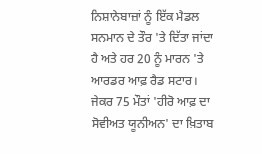ਨਿਸ਼ਾਨੇਬਾਜ਼ਾਂ ਨੂੰ ਇੱਕ ਮੈਡਲ ਸਨਮਾਨ ਦੇ ਤੌਰ 'ਤੇ ਦਿੱਤਾ ਜਾਂਦਾ ਹੈ ਅਤੇ ਹਰ 20 ਨੂੰ ਮਾਰਨ 'ਤੇ ਆਰਡਰ ਆਫ਼ ਰੈਡ ਸਟਾਰ। ਜੇਕਰ 75 ਮੌਤਾਂ 'ਹੀਰੋ ਆਫ਼ ਦਾ ਸੋਵੀਅਤ ਯੂਨੀਅਨ' ਦਾ ਖ਼ਿਤਾਬ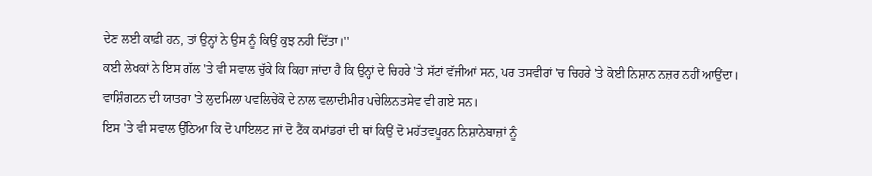ਦੇਣ ਲਈ ਕਾਫ਼ੀ ਹਨ, ਤਾਂ ਉਨ੍ਹਾਂ ਨੇ ਉਸ ਨੂੰ ਕਿਉਂ ਕੁਝ ਨਹੀ ਦਿੱਤਾ।''
ਕਈ ਲੇਖਕਾਂ ਨੇ ਇਸ ਗੱਲ 'ਤੇ ਵੀ ਸਵਾਲ ਚੁੱਕੇ ਕਿ ਕਿਹਾ ਜਾਂਦਾ ਹੈ ਕਿ ਉਨ੍ਹਾਂ ਦੇ ਚਿਹਰੇ 'ਤੇ ਸੱਟਾਂ ਵੱਜੀਆਂ ਸਨ, ਪਰ ਤਸਵੀਰਾਂ 'ਚ ਚਿਹਰੇ 'ਤੇ ਕੋਈ ਨਿਸ਼ਾਨ ਨਜ਼ਰ ਨਹੀਂ ਆਉਂਦਾ।
ਵਾਸ਼ਿੰਗਟਨ ਦੀ ਯਾਤਰਾ 'ਤੇ ਲੁਦਮਿਲਾ ਪਵਲਿਚੇਂਕੋ ਦੇ ਨਾਲ ਵਲਾਦੀਮੀਰ ਪਚੇਲਿਨਤਸੇਵ ਵੀ ਗਏ ਸਨ।
ਇਸ 'ਤੇ ਵੀ ਸਵਾਲ ਉੱਠਿਆ ਕਿ ਦੋ ਪਾਇਲਟ ਜਾਂ ਦੋ ਟੈਂਕ ਕਮਾਂਡਰਾਂ ਦੀ ਥਾਂ ਕਿਉਂ ਦੋ ਮਹੱਤਵਪੂਰਨ ਨਿਸ਼ਾਨੇਬਾਜ਼ਾਂ ਨੂੰ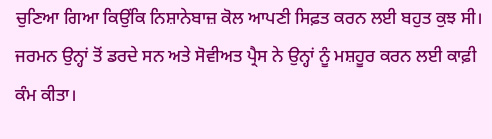ਚੁਣਿਆ ਗਿਆ ਕਿਉਂਕਿ ਨਿਸ਼ਾਨੇਬਾਜ਼ ਕੋਲ ਆਪਣੀ ਸਿਫ਼ਤ ਕਰਨ ਲਈ ਬਹੁਤ ਕੁਝ ਸੀ।
ਜਰਮਨ ਉਨ੍ਹਾਂ ਤੋਂ ਡਰਦੇ ਸਨ ਅਤੇ ਸੋਵੀਅਤ ਪ੍ਰੈਸ ਨੇ ਉਨ੍ਹਾਂ ਨੂੰ ਮਸ਼ਹੂਰ ਕਰਨ ਲਈ ਕਾਫ਼ੀ ਕੰਮ ਕੀਤਾ।